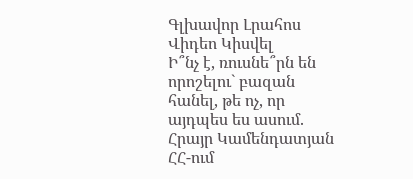Գլխավոր Լրահոս Վիդեո Կիսվել
Ի՞նչ է, ռուսնե՞րն են որոշելու` բազան հանել, թե ոչ, որ այդպես ես ասում. Հրայր Կամենդատյան ՀՀ-ում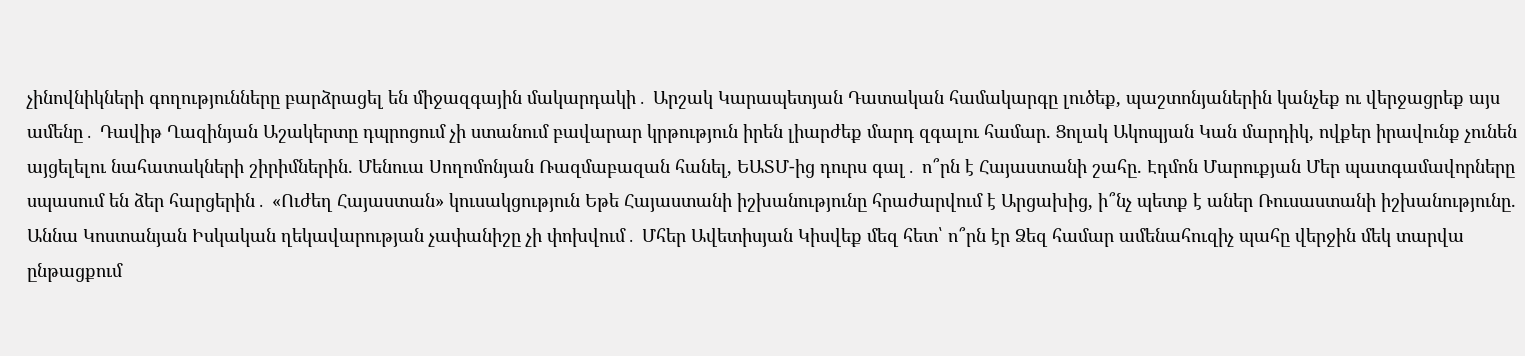չինովնիկների գողությունները բարձրացել են միջազգային մակարդակի․ Արշակ Կարապետյան Դատական համակարգը լուծեք, պաշտոնյաներին կանչեք ու վերջացրեք այս ամենը․ Դավիթ Ղազինյան Աշակերտը դպրոցում չի ստանում բավարար կրթություն իրեն լիարժեք մարդ զգալու համար. Ցոլակ Ակոպյան Կան մարդիկ, ովքեր իրավունք չունեն այցելելու նահատակների շիրիմներին. Մենուա Սողոմոնյան Ռազմաբազան հանել, ԵԱՏՄ-ից դուրս գալ․ ո՞րն է Հայաստանի շահը. Էդմոն Մարուքյան Մեր պատգամավորները սպասում են ձեր հարցերին․ «Ուժեղ Հայաստան» կուսակցություն Եթե Հայաստանի իշխանությունը հրաժարվում է Արցախից, ի՞նչ պետք է աներ Ռուսաստանի իշխանությունը. Աննա Կոստանյան Իսկական ղեկավարության չափանիշը չի փոխվում․ Մհեր Ավետիսյան Կիսվեք մեզ հետ՝ ո՞րն էր Ձեզ համար ամենահուզիչ պահը վերջին մեկ տարվա ընթացքում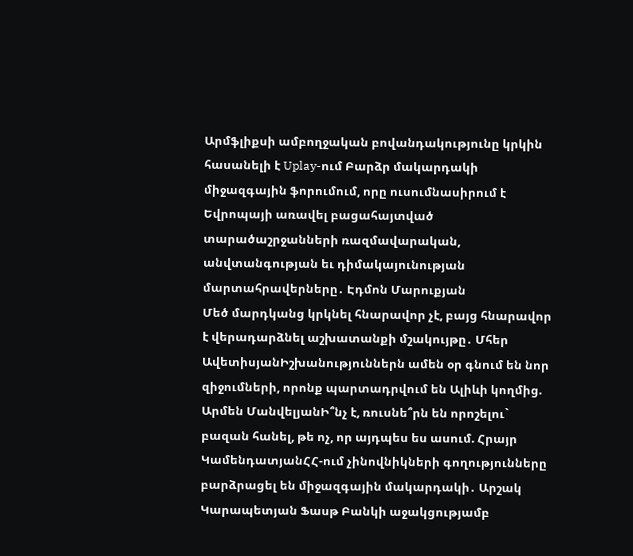Արմֆլիքսի ամբողջական բովանդակությունը կրկին հասանելի է Uplay-ում Բարձր մակարդակի միջազգային ֆորումում, որը ուսումնասիրում է Եվրոպայի առավել բացահայտված տարածաշրջանների ռազմավարական, անվտանգության եւ դիմակայունության մարտահրավերները․ Էդմոն Մարուքյան
Մեծ մարդկանց կրկնել հնարավոր չէ, բայց հնարավոր է վերադարձնել աշխատանքի մշակույթը․ Մհեր ԱվետիսյանԻշխանություններն ամեն օր գնում են նոր զիջումների, որոնք պարտադրվում են Ալիևի կողմից. Արմեն ՄանվելյանԻ՞նչ է, ռուսնե՞րն են որոշելու` բազան հանել, թե ոչ, որ այդպես ես ասում. Հրայր ԿամենդատյանՀՀ-ում չինովնիկների գողությունները բարձրացել են միջազգային մակարդակի․ Արշակ Կարապետյան Ֆասթ Բանկի աջակցությամբ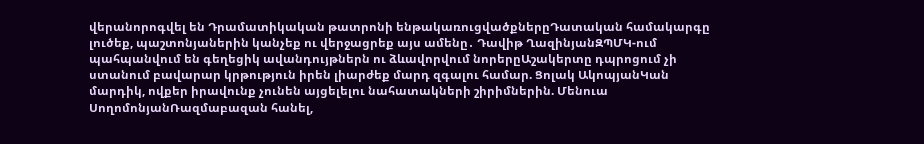վերանորոգվել են Դրամատիկական թատրոնի ենթակառուցվածքներըԴատական համակարգը լուծեք, պաշտոնյաներին կանչեք ու վերջացրեք այս ամենը․ Դավիթ ՂազինյանԶՊՄԿ-ում պահպանվում են գեղեցիկ ավանդույթներն ու ձևավորվում նորերըԱշակերտը դպրոցում չի ստանում բավարար կրթություն իրեն լիարժեք մարդ զգալու համար. Ցոլակ ԱկոպյանԿան մարդիկ, ովքեր իրավունք չունեն այցելելու նահատակների շիրիմներին. Մենուա ՍողոմոնյանՌազմաբազան հանել,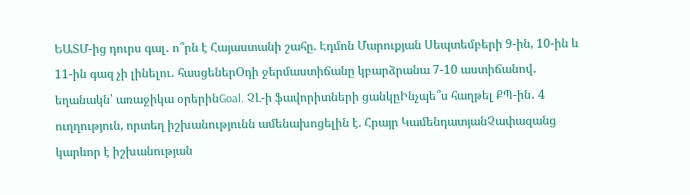ԵԱՏՄ-ից դուրս գալ․ ո՞րն է Հայաստանի շահը. Էդմոն Մարուքյան Սեպտեմբերի 9-ին, 10-ին և 11-ին գազ չի լինելու․ հասցեներՕդի ջերմաստիճանը կբարձրանա 7-10 աստիճանով․ եղանակն՝ առաջիկա օրերինGoal. ՉԼ-ի ֆավորիտների ցանկըԻնչպե՞ս հաղթել ՔՊ-ին․ 4 ուղղություն, որտեղ իշխանությունն ամենախոցելին է. Հրայր ԿամենդատյանՉափազանց կարևոր է իշխանության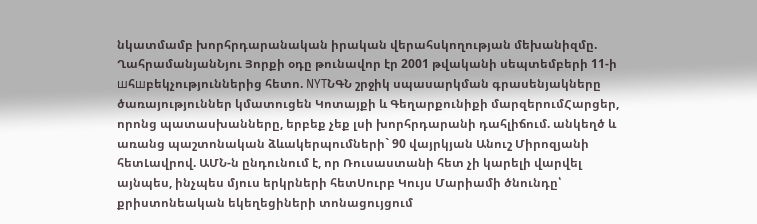նկատմամբ խորհրդարանական իրական վերահսկողության մեխանիզմը. ՂահրամանյանՆյու Յորքի օդը թունավոր էր 2001 թվականի սեպտեմբերի 11-ի шհшբեկչություններից հետո. NYTՆԳՆ շրջիկ սպասարկման գրասենյակները ծառայություններ կմատուցեն Կոտայքի և Գեղարքունիքի մարզերումՀարցեր, որոնց պատասխանները, երբեք չեք լսի խորհրդարանի դահլիճում. անկեղծ և առանց պաշտոնական ձևակերպումների` 90 վայրկյան Անուշ Միրոզյանի հետԼավրով. ԱՄՆ-ն ընդունում է, որ Ռուսաստանի հետ չի կարելի վարվել այնպես, ինչպես մյուս երկրների հետՍուրբ Կույս Մարիամի ծնունդը՝ քրիստոնեական եկեղեցիների տոնացույցում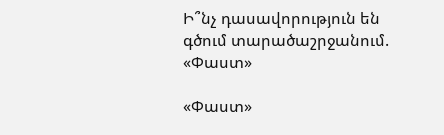Ի՞նչ դասավորություն են գծում տարածաշրջանում. «Փաստ»

«Փաստ»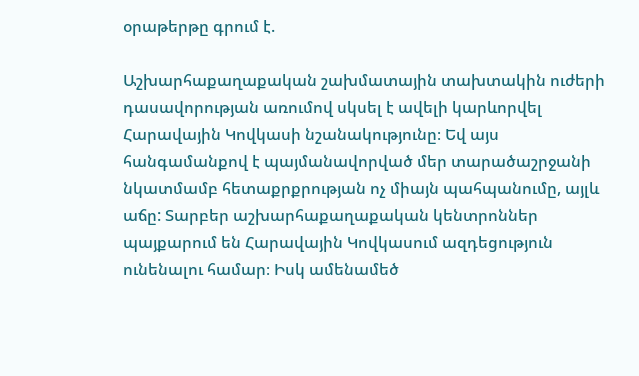օրաթերթը գրում է.

Աշխարհաքաղաքական շախմատային տախտակին ուժերի դասավորության առումով սկսել է ավելի կարևորվել Հարավային Կովկասի նշանակությունը։ Եվ այս հանգամանքով է պայմանավորված մեր տարածաշրջանի նկատմամբ հետաքրքրության ոչ միայն պահպանումը, այլև աճը: Տարբեր աշխարհաքաղաքական կենտրոններ պայքարում են Հարավային Կովկասում ազդեցություն ունենալու համար։ Իսկ ամենամեծ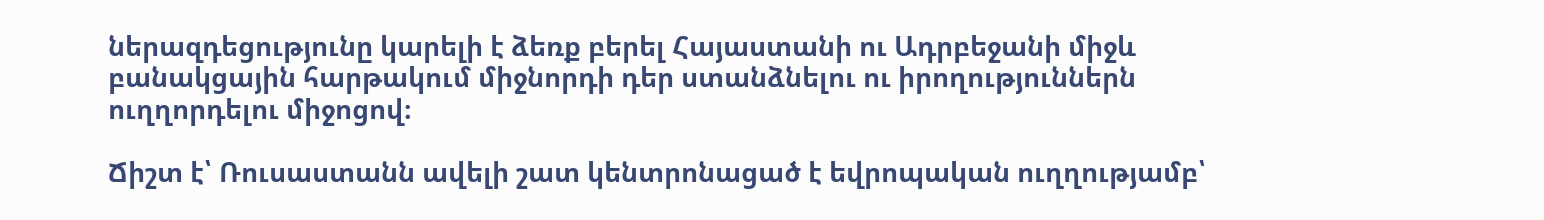ներազդեցությունը կարելի է ձեռք բերել Հայաստանի ու Ադրբեջանի միջև բանակցային հարթակում միջնորդի դեր ստանձնելու ու իրողություններն ուղղորդելու միջոցով։

Ճիշտ է՝ Ռուսաստանն ավելի շատ կենտրոնացած է եվրոպական ուղղությամբ՝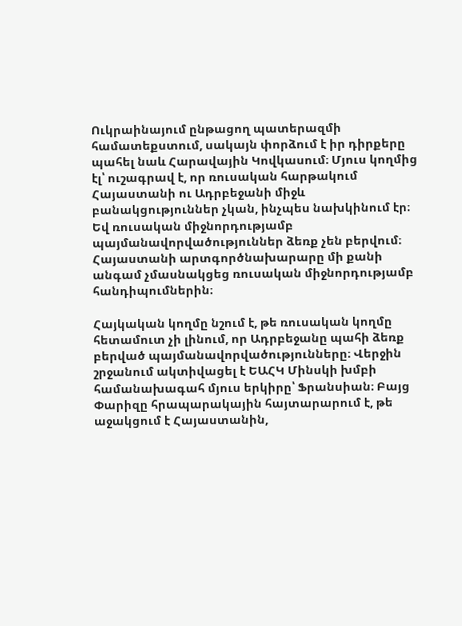Ուկրաինայում ընթացող պատերազմի համատեքստում, սակայն փորձում է իր դիրքերը պահել նաև Հարավային Կովկասում։ Մյուս կողմից էլ՝ ուշագրավ է, որ ռուսական հարթակում Հայաստանի ու Ադրբեջանի միջև բանակցություններ չկան, ինչպես նախկինում էր։ Եվ ռուսական միջնորդությամբ պայմանավորվածություններ ձեռք չեն բերվում։ Հայաստանի արտգործնախարարը մի քանի անգամ չմասնակցեց ռուսական միջնորդությամբ հանդիպումներին։

Հայկական կողմը նշում է, թե ռուսական կողմը հետամուտ չի լինում, որ Ադրբեջանը պահի ձեռք բերված պայմանավորվածությունները։ Վերջին շրջանում ակտիվացել է ԵԱՀԿ Մինսկի խմբի համանախագահ մյուս երկիրը՝ Ֆրանսիան։ Բայց Փարիզը հրապարակային հայտարարում է, թե աջակցում է Հայաստանին,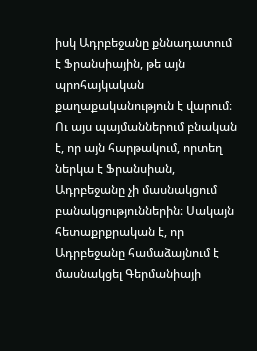իսկ Ադրբեջանը քննադատում է Ֆրանսիային, թե այն պրոհայկական քաղաքականություն է վարում։ Ու այս պայմաններում բնական է, որ այն հարթակում, որտեղ ներկա է Ֆրանսիան, Ադրբեջանը չի մասնակցում բանակցություններին։ Սակայն հետաքրքրական է, որ Ադրբեջանը համաձայնում է մասնակցել Գերմանիայի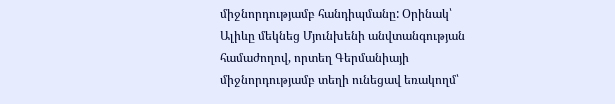միջնորդությամբ հանդիպմանը: Օրինակ՝ Ալիևը մեկնեց Մյունխենի անվտանգության համաժողով, որտեղ Գերմանիայի միջնորդությամբ տեղի ունեցավ եռակողմ՝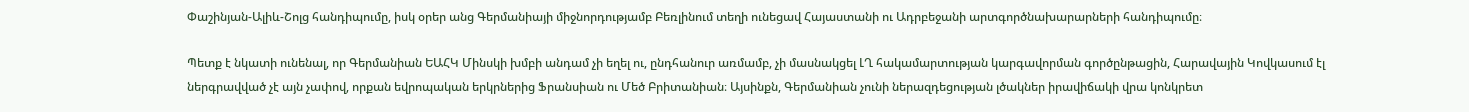Փաշինյան-Ալիև-Շոլց հանդիպումը, իսկ օրեր անց Գերմանիայի միջնորդությամբ Բեռլինում տեղի ունեցավ Հայաստանի ու Ադրբեջանի արտգործնախարարների հանդիպումը։

Պետք է նկատի ունենալ, որ Գերմանիան ԵԱՀԿ Մինսկի խմբի անդամ չի եղել ու, ընդհանուր առմամբ, չի մասնակցել ԼՂ հակամարտության կարգավորման գործընթացին, Հարավային Կովկասում էլ ներգրավված չէ այն չափով, որքան եվրոպական երկրներից Ֆրանսիան ու Մեծ Բրիտանիան։ Այսինքն, Գերմանիան չունի ներազդեցության լծակներ իրավիճակի վրա կոնկրետ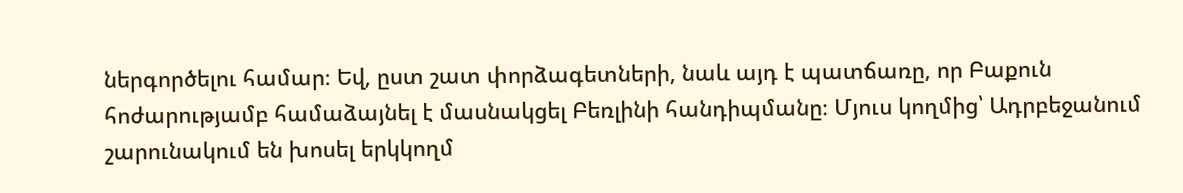ներգործելու համար։ Եվ, ըստ շատ փորձագետների, նաև այդ է պատճառը, որ Բաքուն հոժարությամբ համաձայնել է մասնակցել Բեռլինի հանդիպմանը։ Մյուս կողմից՝ Ադրբեջանում շարունակում են խոսել երկկողմ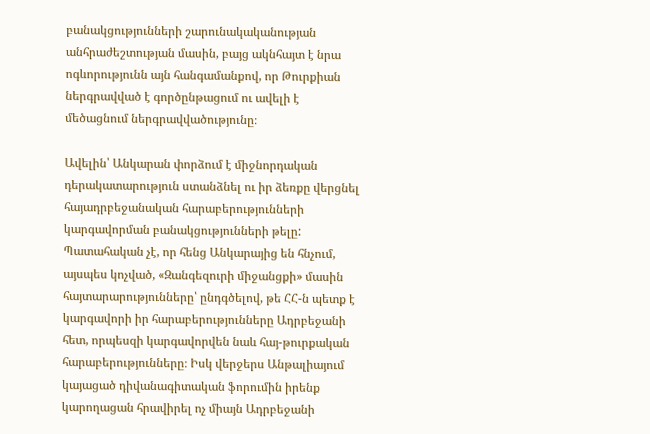բանակցությունների շարունակականության անհրաժեշտության մասին, բայց ակնհայտ է նրա ոգևորությունն այն հանգամանքով, որ Թուրքիան ներգրավված է գործընթացում ու ավելի է մեծացնում ներգրավվածությունը։

Ավելին՝ Անկարան փորձում է միջնորդական դերակատարություն ստանձնել ու իր ձեռքը վերցնել հայադրբեջանական հարաբերությունների կարգավորման բանակցությունների թելը: Պատահական չէ, որ հենց Անկարայից են հնչում, այսպես կոչված, «Զանգեզուրի միջանցքի» մասին հայտարարությունները՝ ընդգծելով, թե ՀՀ-ն պետք է կարգավորի իր հարաբերությունները Ադրբեջանի հետ, որպեսզի կարգավորվեն նաև հայ-թուրքական հարաբերությունները։ Իսկ վերջերս Անթալիայում կայացած դիվանագիտական ֆորումին իրենք կարողացան հրավիրել ոչ միայն Ադրբեջանի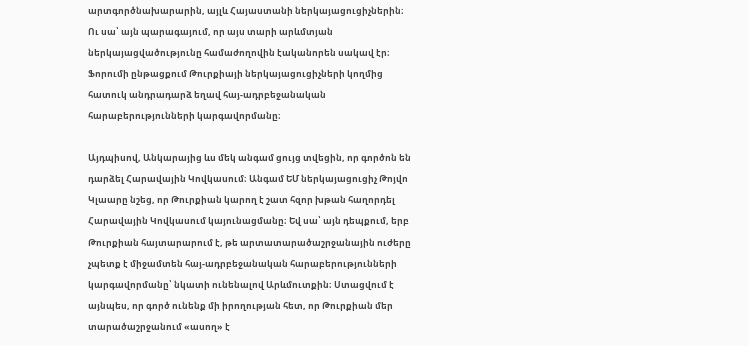արտգործնախարարին, այլև Հայաստանի ներկայացուցիչներին։ Ու սա՝ այն պարագայում, որ այս տարի արևմտյան ներկայացվածությունը համաժողովին էականորեն սակավ էր։ Ֆորումի ընթացքում Թուրքիայի ներկայացուցիչների կողմից հատուկ անդրադարձ եղավ հայ-ադրբեջանական հարաբերությունների կարգավորմանը։

Այդպիսով, Անկարայից ևս մեկ անգամ ցույց տվեցին, որ գործոն են դարձել Հարավային Կովկասում։ Անգամ ԵՄ ներկայացուցիչ Թոյվո Կլաարը նշեց, որ Թուրքիան կարող է շատ հզոր խթան հաղորդել Հարավային Կովկասում կայունացմանը։ Եվ սա՝ այն դեպքում, երբ Թուրքիան հայտարարում է, թե արտատարածաշրջանային ուժերը չպետք է միջամտեն հայ-ադրբեջանական հարաբերությունների կարգավորմանը՝ նկատի ունենալով Արևմուտքին։ Ստացվում է այնպես, որ գործ ունենք մի իրողության հետ, որ Թուրքիան մեր տարածաշրջանում «ասող» է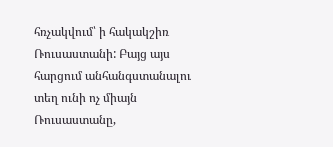հռչակվում՝ ի հակակշիռ Ռուսաստանի: Բայց այս հարցում անհանգստանալու տեղ ունի ոչ միայն Ռուսաստանը,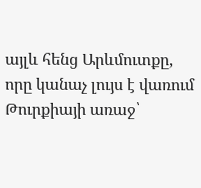այլև հենց Արևմուտքը, որը կանաչ լույս է վառում Թուրքիայի առաջ՝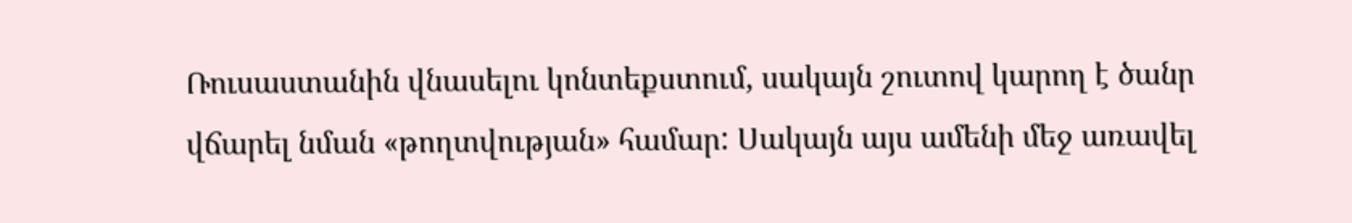Ռուսաստանին վնասելու կոնտեքստում, սակայն շուտով կարող է ծանր վճարել նման «թողտվության» համար: Սակայն այս ամենի մեջ առավել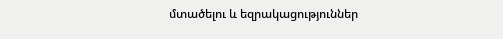մտածելու և եզրակացություններ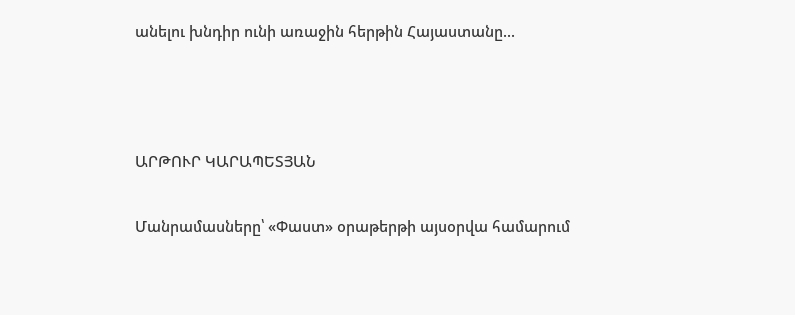անելու խնդիր ունի առաջին հերթին Հայաստանը...



ԱՐԹՈՒՐ ԿԱՐԱՊԵՏՅԱՆ

Մանրամասները՝ «Փաստ» օրաթերթի այսօրվա համարում